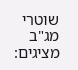שוטרי מג"ב מציגים: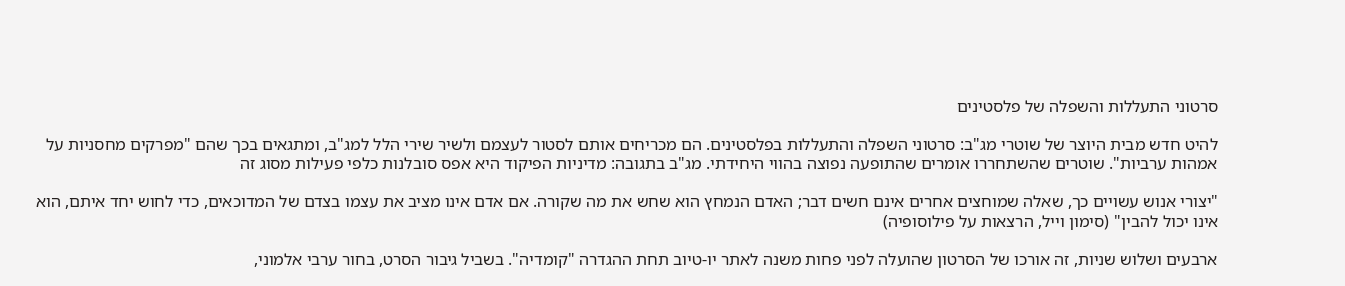סרטוני התעללות והשפלה של פלסטינים

להיט חדש מבית היוצר של שוטרי מג"ב: סרטוני השפלה והתעללות בפלסטינים. הם מכריחים אותם לסטור לעצמם ולשיר שירי הלל למג"ב, ומתגאים בכך שהם "מפרקים מחסניות על אמהות ערביות". שוטרים שהשתחררו אומרים שהתופעה נפוצה בהווי היחידתי. מג"ב בתגובה: מדיניות הפיקוד היא אפס סובלנות כלפי פעילות מסוג זה

"יצורי אנוש עשויים כך, שאלה שמוחצים אחרים אינם חשים דבר; האדם הנמחץ הוא שחש את מה שקורה. אם אדם אינו מציב את עצמו בצדם של המדוכאים, כדי לחוש יחד איתם, הוא אינו יכול להבין" (סימון וייל, הרצאות על פילוסופיה)

ארבעים ושלוש שניות, זה אורכו של הסרטון שהועלה לפני פחות משנה לאתר יו-טיוב תחת ההגדרה "קומדיה". בשביל גיבור הסרט, בחור ערבי אלמוני,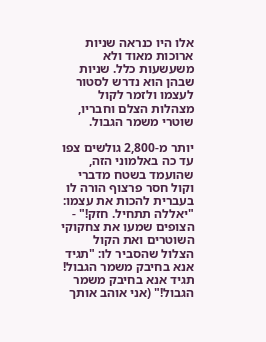אלו היו כנראה שניות ארוכות מאוד ולא משעשעות כלל. שניות שבהן הוא נדרש לסטור לעצמו ולזמר לקול מצהלות הצלם וחבריו, שוטרי משמר הגבול.

יותר מ-2,800 גולשים צפו עד כה באלמוני הזה, שהועמד בשטח מדברי וקול חסר פרצוף הורה לו בעברית להכות את עצמו: "יאללה תתחיל. חזק!" - הצופים שמעו את צחקוקי השוטרים ואת הקול הצלול שהסביר לו: "תגיד אנא בחיבק משמר הגבול! תגיד אנא בחיבק משמר הגבול!" (אני אוהב אותך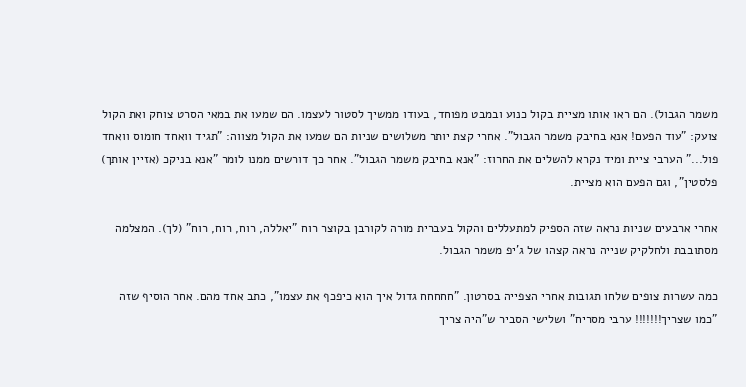משמר הגבול). הם ראו אותו מציית בקול כנוע ובמבט מפוחד, בעודו ממשיך לסטור לעצמו. הם שמעו את במאי הסרט צוחק ואת הקול צועק: "עוד הפעם! אנא בחיבק משמר הגבול". אחרי קצת יותר משלושים שניות הם שמעו את הקול מצווה: "תגיד וואחד חומוס וואחד פול..." הערבי ציית ומיד נקרא להשלים את החרוז: "אנא בחיבק משמר הגבול". אחר כך דורשים ממנו לומר "אנא בניקכ (אזיין אותך) פלסטין", וגם הפעם הוא מציית.

אחרי ארבעים שניות נראה שזה הספיק למתעללים והקול בעברית מורה לקורבן בקוצר רוח "יאללה, רוח, רוח, רוח" (לך). המצלמה מסתובבת ולחלקיק שנייה נראה קצהו של ג'יפ משמר הגבול.

כמה עשרות צופים שלחו תגובות אחרי הצפייה בסרטון. "חחחחח גדול איך הוא כיפכף את עצמו", כתב אחד מהם. אחר הוסיף שזה "כמו שצריך!!!!!!! ערבי מסריח" ושלישי הסביר ש"היה צריך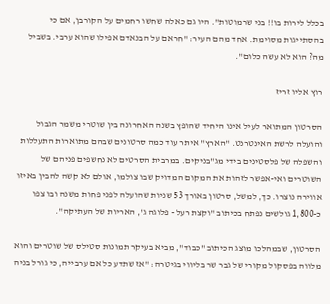בכלל לירות בו!! בני שרמוטות". היו גם כאלה שחשו רחמים על הקורבן, אם כי בהסתייגות מסוימת. אחד מהם העיר: "חראם על הבנאדם אפילו שהוא ערבי. בשביל מה? הוא לא עשה כלום".

רוץ אליו זריז

הסרטון המתואר לעיל אינו היחיד שהופץ בשנה האחרונה בין שוטרי משמר הגבול והועלה לרשת האינטרנט. "הארץ" איתר עוד כמה סרטונים שבהם מתוארות התעללות והשפלה של פלסטינים בידי מג"בניקים. במרבית הסרטים לא נחשפים פניהם של השוטרים ואי-אפשר לזהות את המקום המדויק שבו צולמו, אולם לא קשה להבין באיזו אווירה נוצרו. כך, למשל, סרטון באורך 53 שניות שהועלה לפני פחות משנה ובו צפו כ-1,800 גולשים נפתח בכיתוב "וקצת רעל - פלוגה ג', האריות של העתיקה".

הסרטון, שבמהלכו מוצג הכיתוב "כבוד", מביא בעיקר תמונות סטילס של שוטרים והוא מלווה בפסקול מקורי של גבר שר בליווי בגיטרה: "אז שתדע כל אם ערבייה, כי גורל בניה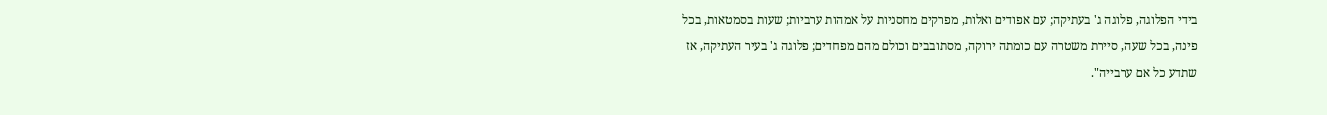בידי הפלוגה, פלוגה ג' בעתיקה; עם אפודים ואלות, מפרקים מחסניות על אמהות ערביות; שעות בסמטאות, בכל פינה, בכל שעה, סיירת משטרה עם כומתה ירוקה, מסתובבים וכולם מהם מפחדים; פלוגה ג' בעיר העתיקה, אז שתדע כל אם ערבייה".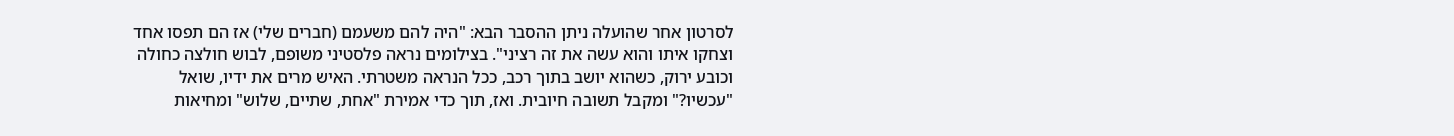לסרטון אחר שהועלה ניתן ההסבר הבא: "היה להם משעמם (חברים שלי) אז הם תפסו אחד וצחקו איתו והוא עשה את זה רציני". בצילומים נראה פלסטיני משופם, לבוש חולצה כחולה וכובע ירוק, כשהוא יושב בתוך רכב, ככל הנראה משטרתי. האיש מרים את ידיו, שואל "עכשיו?" ומקבל תשובה חיובית. ואז, תוך כדי אמירת "אחת, שתיים, שלוש" ומחיאות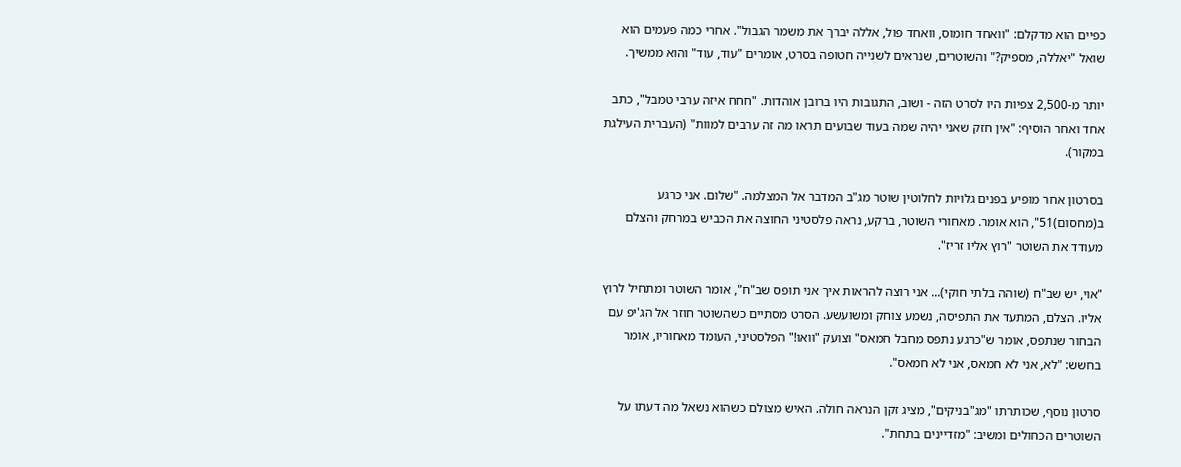כפיים הוא מדקלם: "וואחד חומוס, וואחד פול, אללה יברך את משמר הגבול". אחרי כמה פעמים הוא שואל "יאללה, מספיק?" והשוטרים, שנראים לשנייה חטופה בסרט, אומרים "עוד, עוד" והוא ממשיך.

יותר מ-2,500 צפיות היו לסרט הזה - ושוב, התגובות היו ברובן אוהדות. "חחח איזה ערבי טמבל", כתב אחד ואחר הוסיף: "אין חזק שאני יהיה שמה בעוד שבועים תראו מה זה ערבים למוות" (העברית העילגת במקור).

בסרטון אחר מופיע בפנים גלויות לחלוטין שוטר מג"ב המדבר אל המצלמה. "שלום. אני כרגע ב(מחסום)51", הוא אומר. מאחורי השוטר, ברקע, נראה פלסטיני החוצה את הכביש במרחק והצלם מעודד את השוטר "רוץ אליו זריז".

"אוי, יש שב"ח (שוהה בלתי חוקי)... אני רוצה להראות איך אני תופס שב"ח", אומר השוטר ומתחיל לרוץ אליו. הצלם, המתעד את התפיסה, נשמע צוחק ומשועשע. הסרט מסתיים כשהשוטר חוזר אל הג'יפ עם הבחור שנתפס, אומר ש"כרגע נתפס מחבל חמאס" וצועק "וואו!" הפלסטיני, העומד מאחוריו, אומר בחשש: "לא, אני לא חמאס, אני לא חמאס".

סרטון נוסף, שכותרתו "מג"בניקים", מציג זקן הנראה חולה. האיש מצולם כשהוא נשאל מה דעתו על השוטרים הכחולים ומשיב: "מזדיינים בתחת".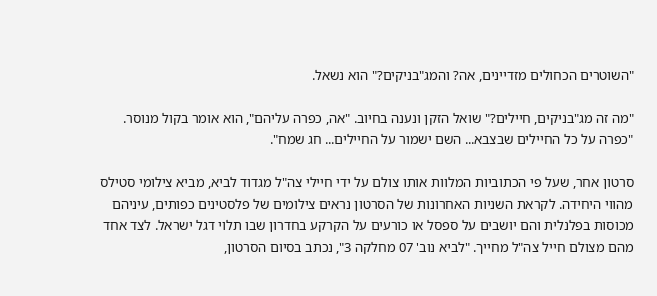"השוטרים הכחולים מזדיינים, אה? והמג"בניקים?" הוא נשאל.

"מה זה מג"בניקים, חיילים?" שואל הזקן ונענה בחיוב. "אה, כפרה עליהם", הוא אומר בקול מנוסר. "כפרה על כל החיילים שבצבא... השם ישמור על החיילים... חג שמח".

סרטון אחר, שעל פי הכתוביות המלוות אותו צולם על ידי חיילי צה"ל מגדוד לביא, מביא צילומי סטילס מהווי היחידה. לקראת השניות האחרונות של הסרטון נראים צילומים של פלסטינים כפותים, עיניהם מכוסות בפלנלית והם יושבים על ספסל או כורעים על הקרקע בחדרון שבו תלוי דגל ישראל. לצד אחד מהם מצולם חייל צה"ל מחייך. "לביא נוב' 07 מחלקה 3", נכתב בסיום הסרטון,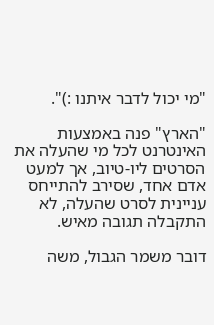"מי יכול לדבר איתנו :)".

"הארץ" פנה באמצעות האינטרנט לכל מי שהעלה את הסרטים ליו-טיוב, אך למעט אדם אחד, שסירב להתייחס עניינית לסרט שהעלה, לא התקבלה תגובה מאיש.

דובר משמר הגבול, משה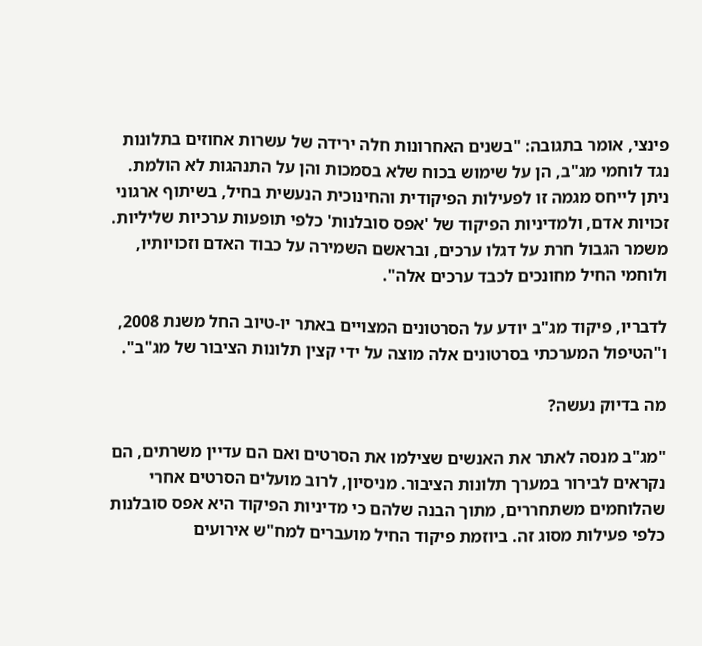פינצי, אומר בתגובה: "בשנים האחרונות חלה ירידה של עשרות אחוזים בתלונות נגד לוחמי מג"ב, הן על שימוש בכוח שלא בסמכות והן על התנהגות לא הולמת. ניתן לייחס מגמה זו לפעילות הפיקודית והחינוכית הנעשית בחיל, בשיתוף ארגוני זכויות אדם, ולמדיניות הפיקוד של 'אפס סובלנות' כלפי תופעות ערכיות שליליות. משמר הגבול חרת על דגלו ערכים, ובראשם השמירה על כבוד האדם וזכויותיו, ולוחמי החיל מחונכים לכבד ערכים אלה".

לדבריו, פיקוד מג"ב יודע על הסרטונים המצויים באתר יו-טיוב החל משנת 2008, ו"הטיפול המערכתי בסרטונים אלה מוצה על ידי קצין תלונות הציבור של מג"ב".

מה בדיוק נעשה?

"מג"ב מנסה לאתר את האנשים שצילמו את הסרטים ואם הם עדיין משרתים, הם נקראים לבירור במערך תלונות הציבור. מניסיון, לרוב מועלים הסרטים אחרי שהלוחמים משתחררים, מתוך הבנה שלהם כי מדיניות הפיקוד היא אפס סובלנות כלפי פעילות מסוג זה. ביוזמת פיקוד החיל מועברים למח"ש אירועים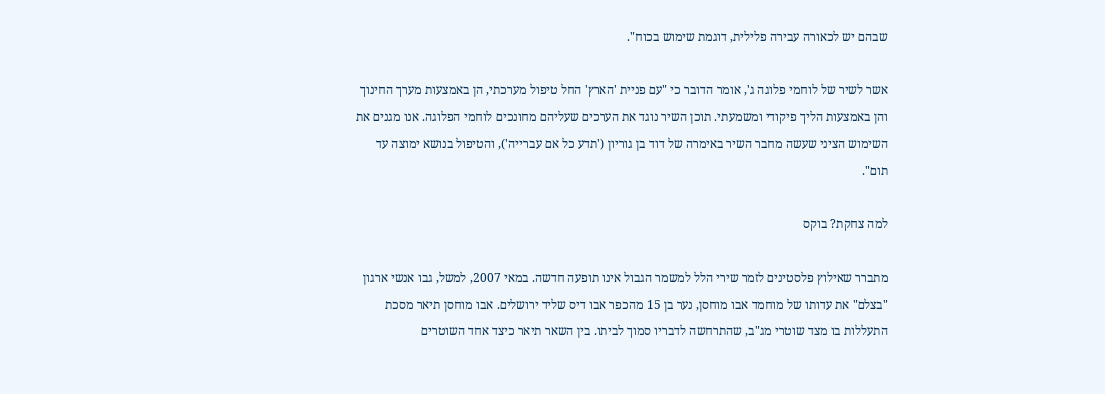שבהם יש לכאורה עבירה פלילית, דוגמת שימוש בכוח".

אשר לשיר של לוחמי פלוגה ג', אומר הדובר כי "עם פניית 'הארץ' החל טיפול מערכתי, הן באמצעות מערך החינוך והן באמצעות הליך פיקודי ומשמעתי. תוכן השיר נוגד את הערכים שעליהם מחונכים לוחמי הפלוגה. אנו מגנים את השימוש הציני שעשה מחבר השיר באימרה של דוד בן גוריון ('תדע כל אם עברייה'), והטיפול בנושא ימוצה עד תום".

למה צחקת? בוקס

מתברר שאילוץ פלסטינים לזמר שירי הלל למשמר הגבול אינו תופעה חדשה. במאי 2007, למשל, גבו אנשי ארגון "בצלם" את עדותו של מוחמד אבו מוחסן, נער בן 15 מהכפר אבו דיס שליד ירושלים. אבו מוחסן תיאר מסכת התעללות בו מצד שוטרי מג"ב, שהתרחשה לדבריו סמוך לביתו. בין השאר תיאר כיצד אחד השוטרים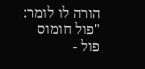הורה לו לומר: "פול חומוס פול -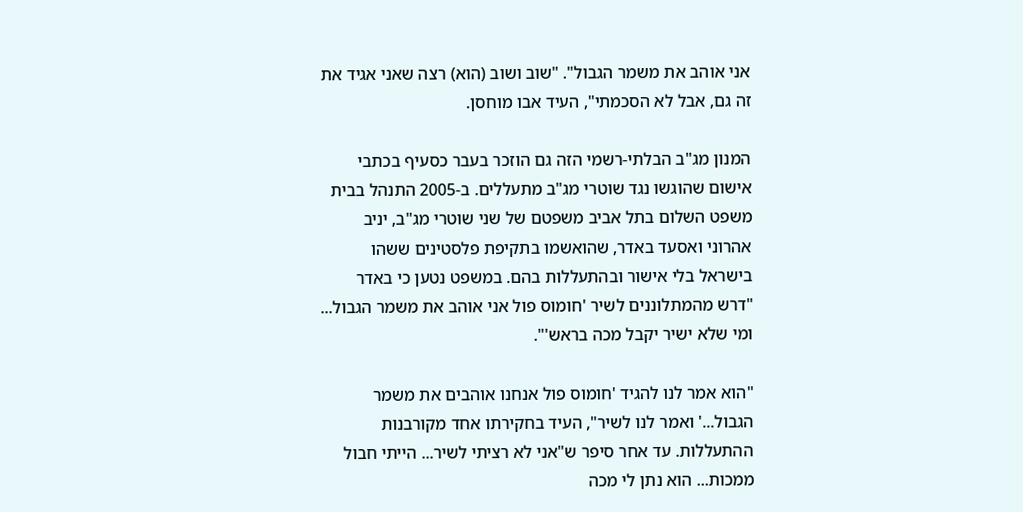אני אוהב את משמר הגבול". "שוב ושוב (הוא) רצה שאני אגיד את זה גם, אבל לא הסכמתי", העיד אבו מוחסן.

המנון מג"ב הבלתי-רשמי הזה גם הוזכר בעבר כסעיף בכתבי אישום שהוגשו נגד שוטרי מג"ב מתעללים. ב-2005 התנהל בבית משפט השלום בתל אביב משפטם של שני שוטרי מג"ב, יניב אהרוני ואסעד באדר, שהואשמו בתקיפת פלסטינים ששהו בישראל בלי אישור ובהתעללות בהם. במשפט נטען כי באדר "דרש מהמתלוננים לשיר 'חומוס פול אני אוהב את משמר הגבול... ומי שלא ישיר יקבל מכה בראש'".

"הוא אמר לנו להגיד 'חומוס פול אנחנו אוהבים את משמר הגבול...' ואמר לנו לשיר", העיד בחקירתו אחד מקורבנות ההתעללות. עד אחר סיפר ש"אני לא רציתי לשיר... הייתי חבול ממכות... הוא נתן לי מכה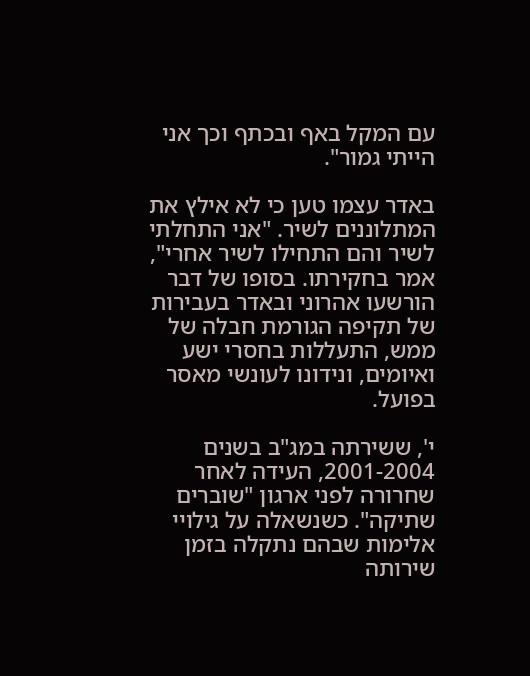עם המקל באף ובכתף וכך אני הייתי גמור".

באדר עצמו טען כי לא אילץ את המתלוננים לשיר. "אני התחלתי לשיר והם התחילו לשיר אחרי", אמר בחקירתו. בסופו של דבר הורשעו אהרוני ובאדר בעבירות של תקיפה הגורמת חבלה של ממש, התעללות בחסרי ישע ואיומים, ונידונו לעונשי מאסר בפועל.

י', ששירתה במג"ב בשנים 2001-2004, העידה לאחר שחרורה לפני ארגון "שוברים שתיקה". כשנשאלה על גילויי אלימות שבהם נתקלה בזמן שירותה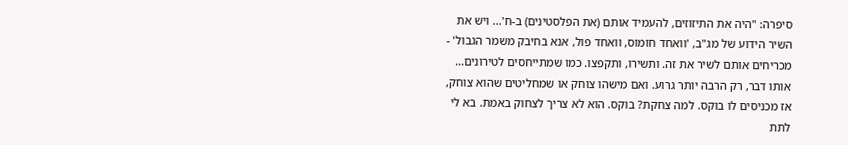סיפרה: "היה את התיזוזים, להעמיד אותם (את הפלסטינים) ב-ח'... ויש את השיר הידוע של מג"ב, 'וואחד חומוס, וואחד פול, אנא בחיבק משמר הגבול' - מכריחים אותם לשיר את זה. ותשירו, ותקפצו. כמו שמתייחסים לטירונים... אותו דבר, רק הרבה יותר גרוע. ואם מישהו צוחק או שמחליטים שהוא צוחק, אז מכניסים לו בוקס. למה צחקת? בוקס. הוא לא צריך לצחוק באמת. בא לי לתת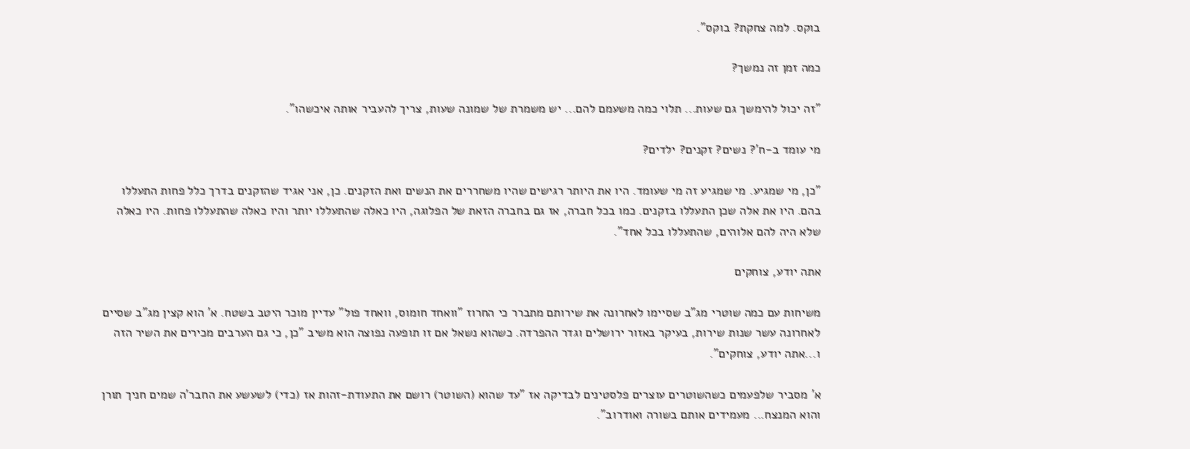בוקס. למה צחקת? בוקס".

כמה זמן זה נמשך?

"זה יכול להימשך גם שעות... תלוי כמה משעמם להם... יש משמרת של שמונה שעות, צריך להעביר אותה איכשהו".

מי עומד ב-ח'? נשים? זקנים? ילדים?

"כן, מי שמגיע. מי שמגיע זה מי שעומד. היו את היותר רגישים שהיו משחררים את הנשים ואת הזקנים. כן, אני אגיד שהזקנים בדרך כלל פחות התעללו בהם. היו את אלה שכן התעללו בזקנים. כמו בכל חברה, אז גם בחברה הזאת של הפלוגה, היו כאלה שהתעללו יותר והיו כאלה שהתעללו פחות. היו כאלה שלא היה להם אלוהים, שהתעללו בכל אחד".

אתה יודע, צוחקים

משיחות עם כמה שוטרי מג"ב שסיימו לאחרונה את שירותם מתברר כי החרוז "וואחד חומוס, וואחד פול" עדיין מוכר היטב בשטח. א' הוא קצין מג"ב שסיים לאחרונה עשר שנות שירות, בעיקר באזור ירושלים וגדר ההפרדה. כשהוא נשאל אם זו תופעה נפוצה הוא משיב "כן, כי גם הערבים מכירים את השיר הזה ו...אתה יודע, צוחקים".

א' מסביר שלפעמים כשהשוטרים עוצרים פלסטינים לבדיקה אז "עד שהוא (השוטר) רושם את התעודת-זהות אז (כדי) לשעשע את החבר'ה שמים חניך תורן והוא המנצח... מעמידים אותם בשורה ואודרוב".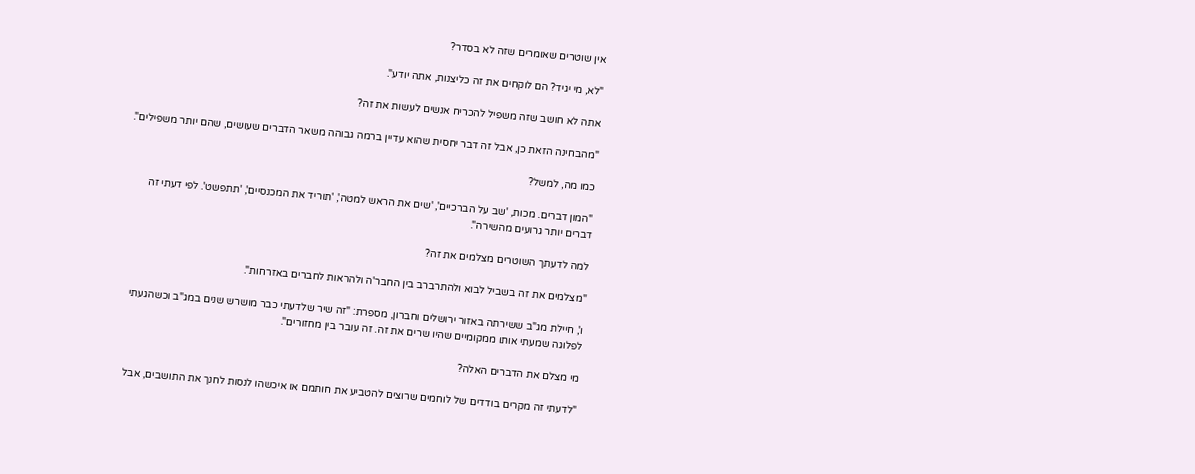אין שוטרים שאומרים שזה לא בסדר?

"לא, מי יגיד? הם לוקחים את זה כליצנות, אתה יודע".

אתה לא חושב שזה משפיל להכריח אנשים לעשות את זה?

"מהבחינה הזאת כן, אבל זה דבר יחסית שהוא עדיין ברמה גבוהה משאר הדברים שעושים, שהם יותר משפילים".

כמו מה, למשל?

"המון דברים. מכות, 'שב על הברכיים', 'שים את הראש למטה', 'תוריד את המכנסיים', 'תתפשט'. לפי דעתי זה דברים יותר גרועים מהשירה".

למה לדעתך השוטרים מצלמים את זה?

"מצלמים את זה בשביל לבוא ולהתרברב בין החבר'ה ולהראות לחברים באזרחות".

ו', חיילת מג"ב ששירתה באזור ירושלים וחברון, מספרת: "זה שיר שלדעתי כבר מושרש שנים במג"ב וכשהגעתי לפלוגה שמעתי אותו ממקומיים שהיו שרים את זה. זה עובר בין מחזורים".

מי מצלם את הדברים האלה?

"לדעתי זה מקרים בודדים של לוחמים שרוצים להטביע את חותמם או איכשהו לנסות לחנך את התושבים, אבל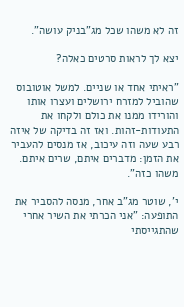זה לא משהו שכל מג"בניק עושה".

יצא לך לראות סרטים כאלה?

"ראיתי אחד או שניים. למשל אוטובוס שהוביל למזרח ירושלים ועצרו אותו והורידו ממנו את כולם ולקחו את התעודות-זהות. ואז זה בדיקה של איזה רבע שעה וזה עיכוב, אז מנסים להעביר את הזמן: מדברים איתם, שרים איתם. משהו כזה".

י', שוטר מג"ב אחר, מנסה להסביר את התופעה: "אני הכרתי את השיר אחרי שהתגייסתי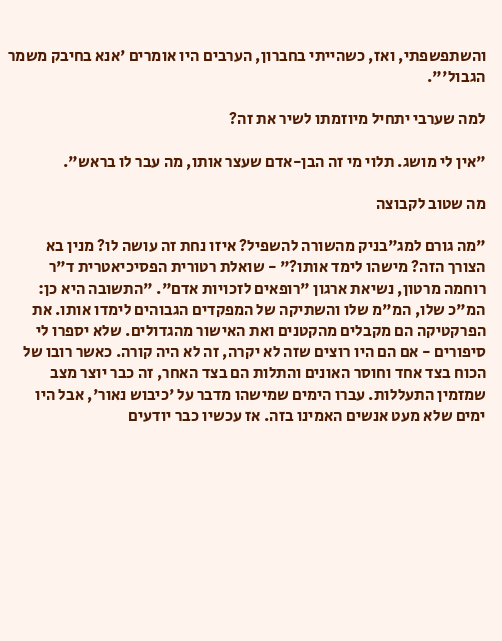והשתפשפתי, ואז, כשהייתי בחברון, הערבים היו אומרים 'אנא בחיבק משמר הגבול'".

למה שערבי יתחיל מיוזמתו לשיר את זה?

"אין לי מושג. תלוי מי זה הבן-אדם שעצר אותו, מה עבר לו בראש".

מה שטוב לקבוצה

"מה גורם למג"בניק מהשורה להשפיל? איזו נחת זה עושה לו? מנין בא הצורך הזה? מישהו לימד אותו?" - שואלת רטורית הפסיכיאטרית ד"ר רוחמה מרטון, נשיאת ארגון "רופאים לזכויות אדם". "התשובה היא כן: המ"כ שלו, המ"מ שלו והשתיקה של המפקדים הגבוהים לימדו אותו. את הפרקטיקה הם מקבלים מהקטנים ואת האישור מהגדולים. שלא יספרו לי סיפורים - אם הם היו רוצים שזה לא יקרה, זה לא היה קורה. כאשר רובו של הכוח בצד אחד וחוסר האונים והתלות הם בצד האחר, זה כבר יוצר מצב שמזמין התעללות. עברו הימים שמישהו מדבר על 'כיבוש נאור', אבל היו ימים שלא מעט אנשים האמינו בזה. אז עכשיו כבר יודעים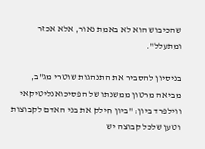שהכיבוש הוא לא באמת נאור, אלא אכזר ומתעלל".

בניסיון להסביר את התנהגות שוטרי מג"ב, מביאה מרטון ממשנתו של הפסיכואנליטיקאי ווילפרד ביון: "ביון חילק את בני האדם לקבוצות וטען שלכל קבוצה יש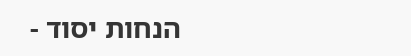הנחות יסוד -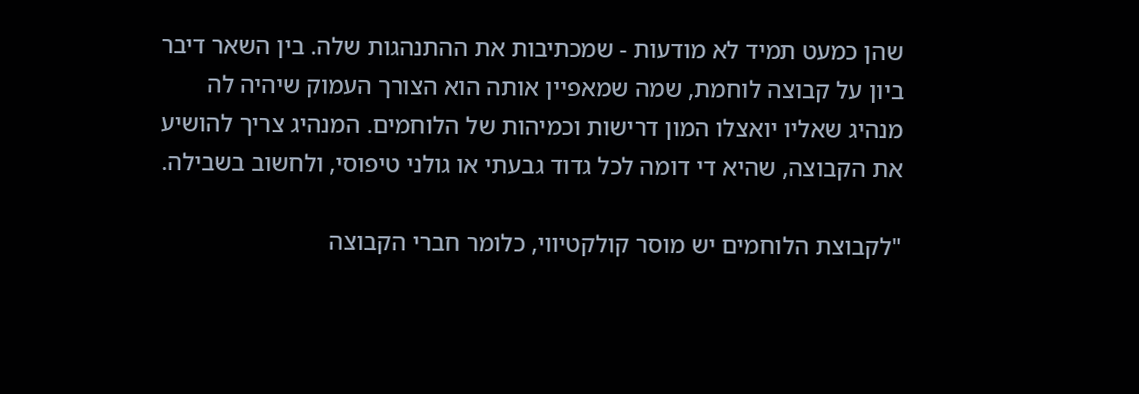שהן כמעט תמיד לא מודעות - שמכתיבות את ההתנהגות שלה. בין השאר דיבר ביון על קבוצה לוחמת, שמה שמאפיין אותה הוא הצורך העמוק שיהיה לה מנהיג שאליו יואצלו המון דרישות וכמיהות של הלוחמים. המנהיג צריך להושיע את הקבוצה, שהיא די דומה לכל גדוד גבעתי או גולני טיפוסי, ולחשוב בשבילה.

"לקבוצת הלוחמים יש מוסר קולקטיווי, כלומר חברי הקבוצה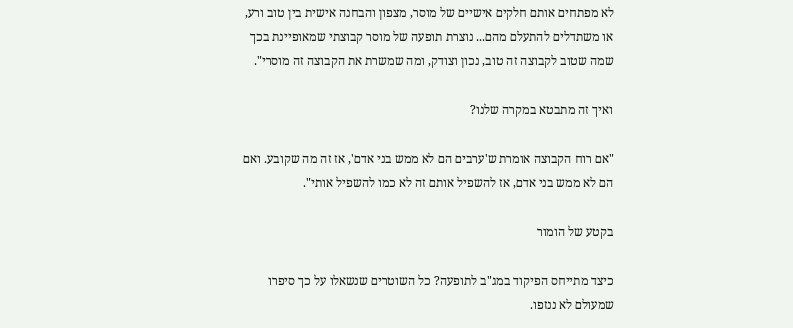לא מפתחים אותם חלקים אישיים של מוסר, מצפון והבחנה אישית בין טוב ורע, או משתדלים להתעלם מהם... נוצרת תופעה של מוסר קבוצתי שמאופיינת בכך שמה שטוב לקבוצה זה טוב, נכון וצודק, ומה שמשרת את הקבוצה זה מוסרי".

ואיך זה מתבטא במקרה שלנו?

"אם רוח הקבוצה אומרת ש'ערבים הם לא ממש בני אדם', אז זה מה שקובע. ואם הם לא ממש בני אדם, אז להשפיל אותם זה לא כמו להשפיל אותי".

בקטע של הומור

כיצד מתייחס הפיקוד במג"ב לתופעה? כל השוטרים שנשאלו על כך סיפרו שמעולם לא ננזפו.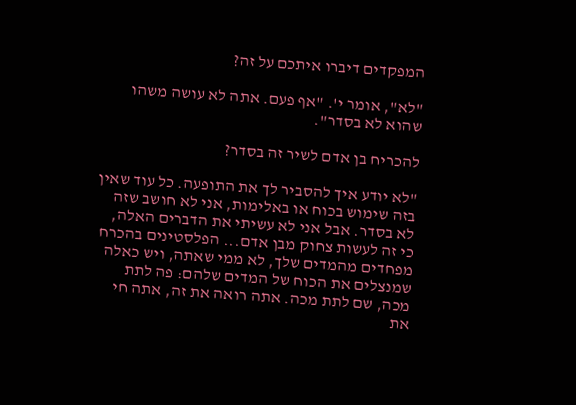המפקדים דיברו איתכם על זה?

"לא", אומר י'. "אף פעם. אתה לא עושה משהו שהוא לא בסדר".

להכריח בן אדם לשיר זה בסדר?

"לא יודע איך להסביר לך את התופעה. כל עוד שאין בזה שימוש בכוח או באלימות, אני לא חושב שזה לא בסדר. אבל אני לא עשיתי את הדברים האלה, כי זה לעשות צחוק מבן אדם... הפלסטינים בהכרח מפחדים מהמדים שלך, לא ממי שאתה, ויש כאלה שמנצלים את הכוח של המדים שלהם: פה לתת מכה, שם לתת מכה. אתה רואה את זה, אתה חי את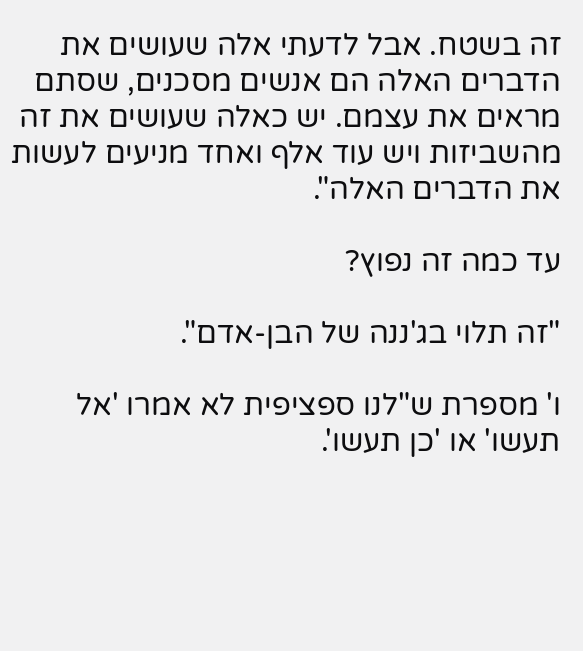זה בשטח. אבל לדעתי אלה שעושים את הדברים האלה הם אנשים מסכנים, שסתם מראים את עצמם. יש כאלה שעושים את זה מהשביזות ויש עוד אלף ואחד מניעים לעשות את הדברים האלה".

עד כמה זה נפוץ?

"זה תלוי בג'ננה של הבן-אדם".

ו' מספרת ש"לנו ספציפית לא אמרו 'אל תעשו' או 'כן תעשו'.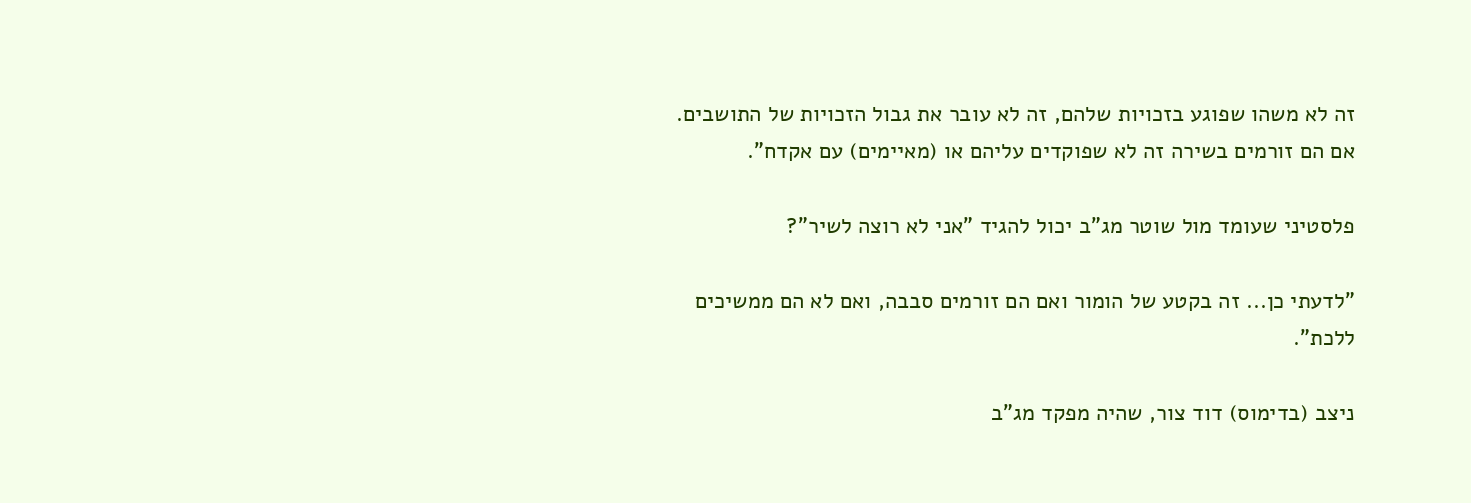זה לא משהו שפוגע בזכויות שלהם, זה לא עובר את גבול הזכויות של התושבים. אם הם זורמים בשירה זה לא שפוקדים עליהם או (מאיימים) עם אקדח".

פלסטיני שעומד מול שוטר מג"ב יכול להגיד "אני לא רוצה לשיר"?

"לדעתי כן... זה בקטע של הומור ואם הם זורמים סבבה, ואם לא הם ממשיכים ללכת".

ניצב (בדימוס) דוד צור, שהיה מפקד מג"ב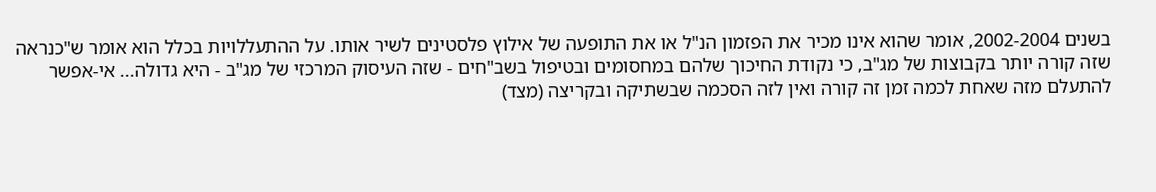בשנים 2002-2004, אומר שהוא אינו מכיר את הפזמון הנ"ל או את התופעה של אילוץ פלסטינים לשיר אותו. על ההתעללויות בכלל הוא אומר ש"כנראה שזה קורה יותר בקבוצות של מג"ב, כי נקודת החיכוך שלהם במחסומים ובטיפול בשב"חים - שזה העיסוק המרכזי של מג"ב - היא גדולה... אי-אפשר להתעלם מזה שאחת לכמה זמן זה קורה ואין לזה הסכמה שבשתיקה ובקריצה (מצד)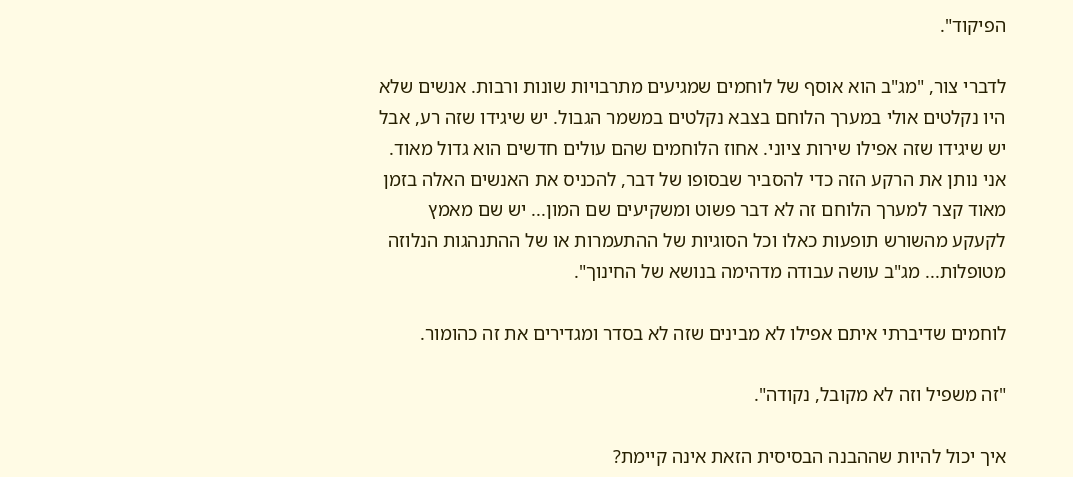הפיקוד".

לדברי צור, "מג"ב הוא אוסף של לוחמים שמגיעים מתרבויות שונות ורבות. אנשים שלא היו נקלטים אולי במערך הלוחם בצבא נקלטים במשמר הגבול. יש שיגידו שזה רע, אבל יש שיגידו שזה אפילו שירות ציוני. אחוז הלוחמים שהם עולים חדשים הוא גדול מאוד. אני נותן את הרקע הזה כדי להסביר שבסופו של דבר, להכניס את האנשים האלה בזמן מאוד קצר למערך הלוחם זה לא דבר פשוט ומשקיעים שם המון... יש שם מאמץ לקעקע מהשורש תופעות כאלו וכל הסוגיות של ההתעמרות או של ההתנהגות הנלוזה מטופלות... מג"ב עושה עבודה מדהימה בנושא של החינוך".

לוחמים שדיברתי איתם אפילו לא מבינים שזה לא בסדר ומגדירים את זה כהומור.

"זה משפיל וזה לא מקובל, נקודה".

איך יכול להיות שההבנה הבסיסית הזאת אינה קיימת?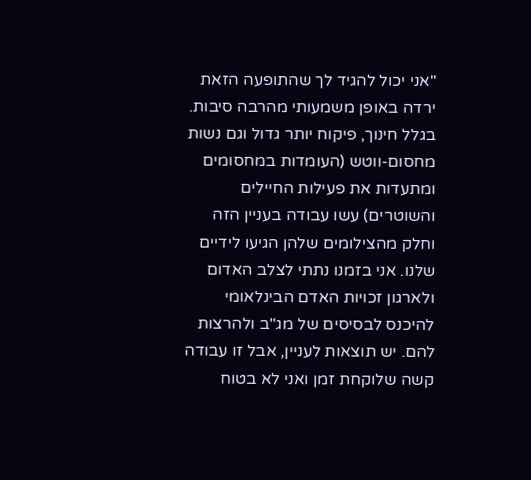"אני יכול להגיד לך שהתופעה הזאת ירדה באופן משמעותי מהרבה סיבות. בגלל חינוך, פיקוח יותר גדול וגם נשות מחסום-ווטש (העומדות במחסומים ומתעדות את פעילות החיילים והשוטרים) עשו עבודה בעניין הזה וחלק מהצילומים שלהן הגיעו לידיים שלנו. אני בזמנו נתתי לצלב האדום ולארגון זכויות האדם הבינלאומי להיכנס לבסיסים של מג"ב ולהרצות להם. יש תוצאות לעניין, אבל זו עבודה קשה שלוקחת זמן ואני לא בטוח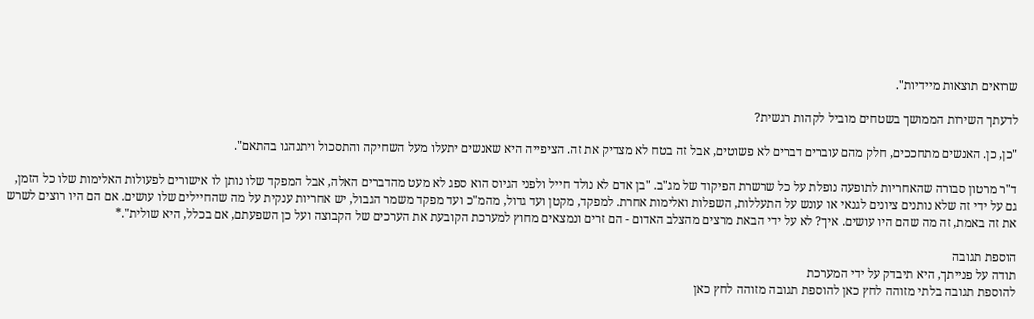שרואים תוצאות מיידיות".

לדעתך השירות הממושך בשטחים מוביל לקהות רגשית?

"כן, כן. האנשים מתחככים, חלק מהם עוברים דברים לא פשוטים, אבל זה בטח לא מצדיק את זה. הציפייה היא שאנשים יתעלו מעל השחיקה והתסכול ויתנהגו בהתאם".

ד"ר מרטון סבורה שהאחריות לתופעה נופלת על כל שרשרת הפיקוד של מג"ב. "בן אדם לא נולד חייל ולפני הגיוס הוא ספג לא מעט מהדברים האלה, אבל המפקד שלו נותן לו אישורים לפעולות האלימות שלו כל הזמן, גם על ידי זה שלא נותנים ציונים לגנאי או עונש על התעללות, השפלות ואלימות אחרת. למפקד, מקטן ועד גדול, מהמ"כ ועד מפקד משמר הגבול, יש אחריות ענקית על מה שהחיילים שלו עושים. אם הם היו רוצים לשרש את זה באמת, זה מה שהם היו עושים. איך? לא על ידי הבאת מרצים מהצלב האדום - הם זרים ונמצאים מחוץ למערכת הקובעת את הערכים של הקבוצה ועל כן השפעתם, אם בכלל, היא שולית".*

הוספת תגובה
תודה על פנייתך, היא תיבדק על ידי המערכת
להוספת תגובה בלתי מזוהה לחץ כאן להוספת תגובה מזוהה לחץ כאן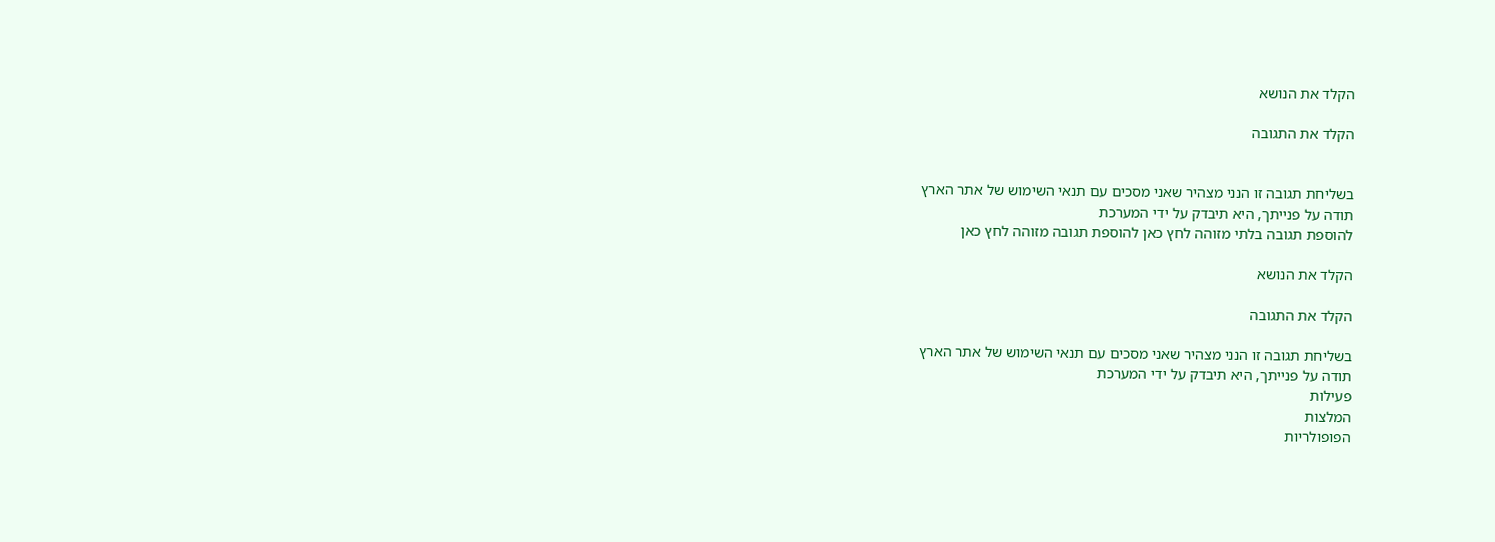הקלד את הנושא

הקלד את התגובה


בשליחת תגובה זו הנני מצהיר שאני מסכים עם תנאי השימוש של אתר הארץ
תודה על פנייתך, היא תיבדק על ידי המערכת
להוספת תגובה בלתי מזוהה לחץ כאן להוספת תגובה מזוהה לחץ כאן

הקלד את הנושא

הקלד את התגובה

בשליחת תגובה זו הנני מצהיר שאני מסכים עם תנאי השימוש של אתר הארץ
תודה על פנייתך, היא תיבדק על ידי המערכת
פעילות
המלצות
הפופולריות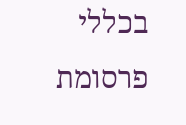בכללי
פרסומת